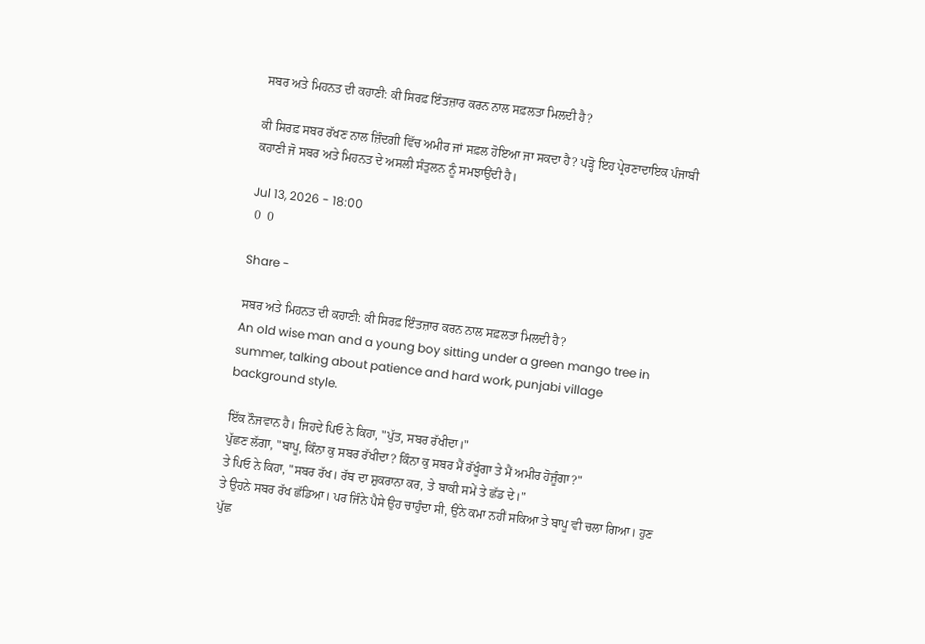ਸਬਰ ਅਤੇ ਮਿਹਨਤ ਦੀ ਕਹਾਣੀ: ਕੀ ਸਿਰਫ਼ ਇੰਤਜ਼ਾਰ ਕਰਨ ਨਾਲ ਸਫ਼ਲਤਾ ਮਿਲਦੀ ਹੈ?

ਕੀ ਸਿਰਫ਼ ਸਬਰ ਰੱਖਣ ਨਾਲ ਜ਼ਿੰਦਗੀ ਵਿੱਚ ਅਮੀਰ ਜਾਂ ਸਫ਼ਲ ਹੋਇਆ ਜਾ ਸਕਦਾ ਹੈ? ਪੜ੍ਹੋ ਇਹ ਪ੍ਰੇਰਣਾਦਾਇਕ ਪੰਜਾਬੀ ਕਹਾਣੀ ਜੋ ਸਬਰ ਅਤੇ ਮਿਹਨਤ ਦੇ ਅਸਲੀ ਸੰਤੁਲਨ ਨੂੰ ਸਮਝਾਉਂਦੀ ਹੈ।

Jul 13, 2026 - 18:00
 0  0

Share -

ਸਬਰ ਅਤੇ ਮਿਹਨਤ ਦੀ ਕਹਾਣੀ: ਕੀ ਸਿਰਫ਼ ਇੰਤਜ਼ਾਰ ਕਰਨ ਨਾਲ ਸਫ਼ਲਤਾ ਮਿਲਦੀ ਹੈ?
An old wise man and a young boy sitting under a green mango tree in summer, talking about patience and hard work, punjabi village background style.

ਇੱਕ ਨੌਜਵਾਨ ਹੈ। ਜਿਹਦੇ ਪਿਓ ਨੇ ਕਿਹਾ, "ਪੁੱਤ, ਸਬਰ ਰੱਖੀਦਾ।"
ਪੁੱਛਣ ਲੱਗਾ, "ਬਾਪੂ, ਕਿੰਨਾ ਕੁ ਸਬਰ ਰੱਖੀਦਾ? ਕਿੰਨਾ ਕੁ ਸਬਰ ਮੈਂ ਰੱਖੂੰਗਾ ਤੇ ਮੈਂ ਅਮੀਰ ਹੋਜੂੰਗਾ?"
ਤੇ ਪਿਓ ਨੇ ਕਿਹਾ, "ਸਬਰ ਰੱਖ। ਰੱਬ ਦਾ ਸ਼ੁਕਰਾਨਾ ਕਰ, ਤੇ ਬਾਕੀ ਸਮੇਂ ਤੇ ਛੱਡ ਦੇ।"
ਤੇ ਉਹਨੇ ਸਬਰ ਰੱਖ ਛੱਡਿਆ। ਪਰ ਜਿੰਨੇ ਪੈਸੇ ਉਹ ਚਾਹੁੰਦਾ ਸੀ, ਉਂਨੇ ਕਮਾ ਨਹੀਂ ਸਕਿਆ ਤੇ ਬਾਪੂ ਵੀ ਚਲਾ ਗਿਆ। ਹੁਣ ਪੁੱਛ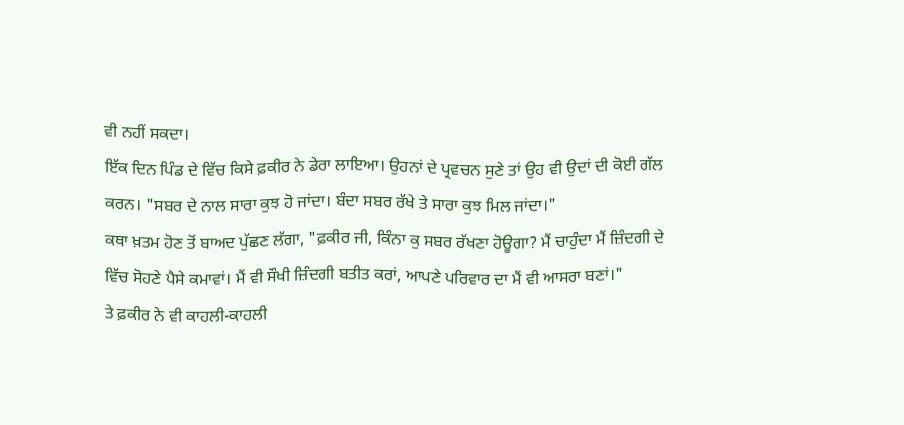ਵੀ ਨਹੀਂ ਸਕਦਾ।
ਇੱਕ ਦਿਨ ਪਿੰਡ ਦੇ ਵਿੱਚ ਕਿਸੇ ਫ਼ਕੀਰ ਨੇ ਡੇਰਾ ਲਾਇਆ। ਉਹਨਾਂ ਦੇ ਪ੍ਰਵਚਨ ਸੁਣੇ ਤਾਂ ਉਹ ਵੀ ਉਦਾਂ ਦੀ ਕੋਈ ਗੱਲ ਕਰਨ। "ਸਬਰ ਦੇ ਨਾਲ ਸਾਰਾ ਕੁਝ ਹੋ ਜਾਂਦਾ। ਬੰਦਾ ਸਬਰ ਰੱਖੇ ਤੇ ਸਾਰਾ ਕੁਝ ਮਿਲ ਜਾਂਦਾ।"
ਕਥਾ ਖ਼ਤਮ ਹੋਣ ਤੋਂ ਬਾਅਦ ਪੁੱਛਣ ਲੱਗਾ, "ਫ਼ਕੀਰ ਜੀ, ਕਿੰਨਾ ਕੁ ਸਬਰ ਰੱਖਣਾ ਹੋਊਗਾ? ਮੈਂ ਚਾਹੁੰਦਾ ਮੈਂ ਜ਼ਿੰਦਗੀ ਦੇ ਵਿੱਚ ਸੋਹਣੇ ਪੈਸੇ ਕਮਾਵਾਂ। ਮੈਂ ਵੀ ਸੌਖੀ ਜ਼ਿੰਦਗੀ ਬਤੀਤ ਕਰਾਂ, ਆਪਣੇ ਪਰਿਵਾਰ ਦਾ ਮੈਂ ਵੀ ਆਸਰਾ ਬਣਾਂ।"
ਤੇ ਫ਼ਕੀਰ ਨੇ ਵੀ ਕਾਹਲੀ-ਕਾਹਲੀ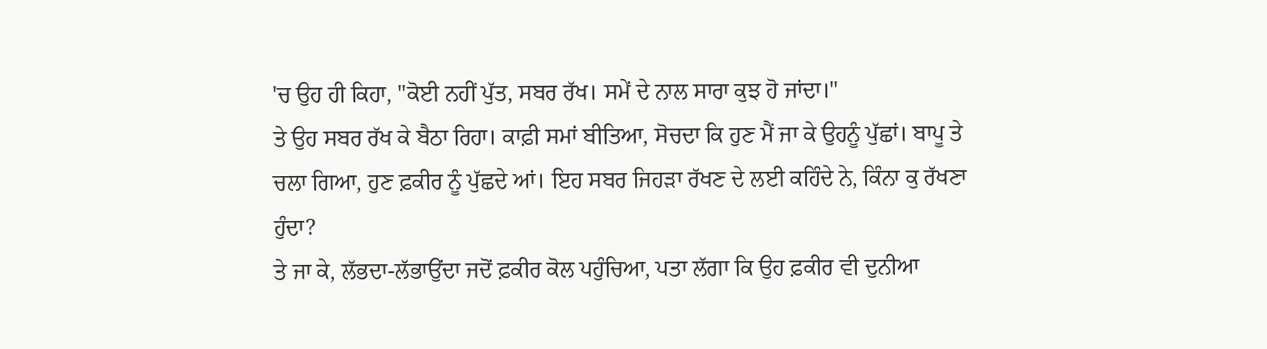'ਚ ਉਹ ਹੀ ਕਿਹਾ, "ਕੋਈ ਨਹੀਂ ਪੁੱਤ, ਸਬਰ ਰੱਖ। ਸਮੇਂ ਦੇ ਨਾਲ ਸਾਰਾ ਕੁਝ ਹੋ ਜਾਂਦਾ।"
ਤੇ ਉਹ ਸਬਰ ਰੱਖ ਕੇ ਬੈਠਾ ਰਿਹਾ। ਕਾਫ਼ੀ ਸਮਾਂ ਬੀਤਿਆ, ਸੋਚਦਾ ਕਿ ਹੁਣ ਮੈਂ ਜਾ ਕੇ ਉਹਨੂੰ ਪੁੱਛਾਂ। ਬਾਪੂ ਤੇ ਚਲਾ ਗਿਆ, ਹੁਣ ਫ਼ਕੀਰ ਨੂੰ ਪੁੱਛਦੇ ਆਂ। ਇਹ ਸਬਰ ਜਿਹੜਾ ਰੱਖਣ ਦੇ ਲਈ ਕਹਿੰਦੇ ਨੇ, ਕਿੰਨਾ ਕੁ ਰੱਖਣਾ ਹੁੰਦਾ?
ਤੇ ਜਾ ਕੇ, ਲੱਭਦਾ-ਲੱਭਾਉਂਦਾ ਜਦੋਂ ਫ਼ਕੀਰ ਕੋਲ ਪਹੁੰਚਿਆ, ਪਤਾ ਲੱਗਾ ਕਿ ਉਹ ਫ਼ਕੀਰ ਵੀ ਦੁਨੀਆ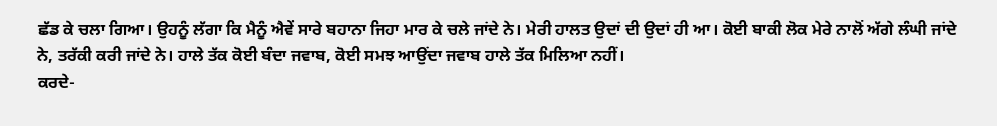ਛੱਡ ਕੇ ਚਲਾ ਗਿਆ। ਉਹਨੂੰ ਲੱਗਾ ਕਿ ਮੈਨੂੰ ਐਵੇਂ ਸਾਰੇ ਬਹਾਨਾ ਜਿਹਾ ਮਾਰ ਕੇ ਚਲੇ ਜਾਂਦੇ ਨੇ। ਮੇਰੀ ਹਾਲਤ ਉਦਾਂ ਦੀ ਉਦਾਂ ਹੀ ਆ। ਕੋਈ ਬਾਕੀ ਲੋਕ ਮੇਰੇ ਨਾਲੋਂ ਅੱਗੇ ਲੰਘੀ ਜਾਂਦੇ ਨੇ, ਤਰੱਕੀ ਕਰੀ ਜਾਂਦੇ ਨੇ। ਹਾਲੇ ਤੱਕ ਕੋਈ ਬੰਦਾ ਜਵਾਬ, ਕੋਈ ਸਮਝ ਆਉਂਦਾ ਜਵਾਬ ਹਾਲੇ ਤੱਕ ਮਿਲਿਆ ਨਹੀਂ।
ਕਰਦੇ-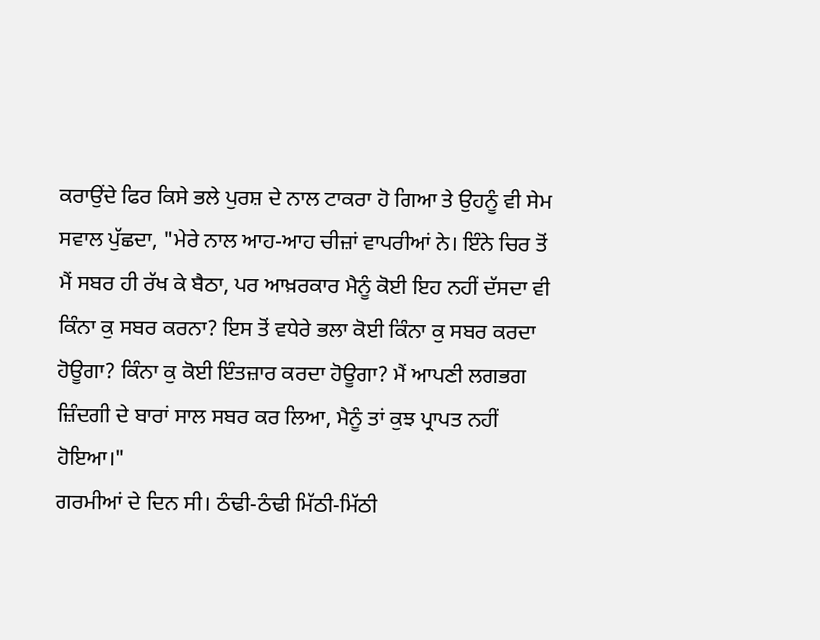ਕਰਾਉਂਦੇ ਫਿਰ ਕਿਸੇ ਭਲੇ ਪੁਰਸ਼ ਦੇ ਨਾਲ ਟਾਕਰਾ ਹੋ ਗਿਆ ਤੇ ਉਹਨੂੰ ਵੀ ਸੇਮ ਸਵਾਲ ਪੁੱਛਦਾ, "ਮੇਰੇ ਨਾਲ ਆਹ-ਆਹ ਚੀਜ਼ਾਂ ਵਾਪਰੀਆਂ ਨੇ। ਇੰਨੇ ਚਿਰ ਤੋਂ ਮੈਂ ਸਬਰ ਹੀ ਰੱਖ ਕੇ ਬੈਠਾ, ਪਰ ਆਖ਼ਰਕਾਰ ਮੈਨੂੰ ਕੋਈ ਇਹ ਨਹੀਂ ਦੱਸਦਾ ਵੀ ਕਿੰਨਾ ਕੁ ਸਬਰ ਕਰਨਾ? ਇਸ ਤੋਂ ਵਧੇਰੇ ਭਲਾ ਕੋਈ ਕਿੰਨਾ ਕੁ ਸਬਰ ਕਰਦਾ ਹੋਊਗਾ? ਕਿੰਨਾ ਕੁ ਕੋਈ ਇੰਤਜ਼ਾਰ ਕਰਦਾ ਹੋਊਗਾ? ਮੈਂ ਆਪਣੀ ਲਗਭਗ ਜ਼ਿੰਦਗੀ ਦੇ ਬਾਰਾਂ ਸਾਲ ਸਬਰ ਕਰ ਲਿਆ, ਮੈਨੂੰ ਤਾਂ ਕੁਝ ਪ੍ਰਾਪਤ ਨਹੀਂ ਹੋਇਆ।"
ਗਰਮੀਆਂ ਦੇ ਦਿਨ ਸੀ। ਠੰਢੀ-ਠੰਢੀ ਮਿੱਠੀ-ਮਿੱਠੀ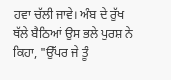ਹਵਾ ਚੱਲੀ ਜਾਵੇ। ਅੰਬ ਦੇ ਰੁੱਖ ਥੱਲੇ ਬੈਠਿਆਂ ਉਸ ਭਲੇ ਪੁਰਸ਼ ਨੇ ਕਿਹਾ, "ਉੱਪਰ ਜੇ ਤੂੰ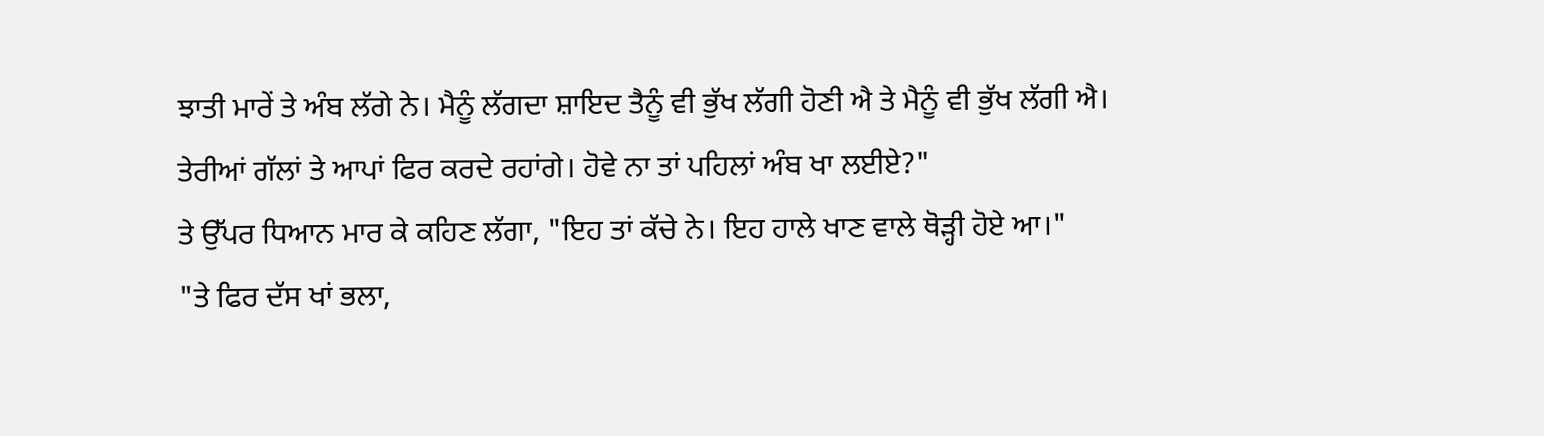ਝਾਤੀ ਮਾਰੇਂ ਤੇ ਅੰਬ ਲੱਗੇ ਨੇ। ਮੈਨੂੰ ਲੱਗਦਾ ਸ਼ਾਇਦ ਤੈਨੂੰ ਵੀ ਭੁੱਖ ਲੱਗੀ ਹੋਣੀ ਐ ਤੇ ਮੈਨੂੰ ਵੀ ਭੁੱਖ ਲੱਗੀ ਐ। ਤੇਰੀਆਂ ਗੱਲਾਂ ਤੇ ਆਪਾਂ ਫਿਰ ਕਰਦੇ ਰਹਾਂਗੇ। ਹੋਵੇ ਨਾ ਤਾਂ ਪਹਿਲਾਂ ਅੰਬ ਖਾ ਲਈਏ?"
ਤੇ ਉੱਪਰ ਧਿਆਨ ਮਾਰ ਕੇ ਕਹਿਣ ਲੱਗਾ, "ਇਹ ਤਾਂ ਕੱਚੇ ਨੇ। ਇਹ ਹਾਲੇ ਖਾਣ ਵਾਲੇ ਥੋੜ੍ਹੀ ਹੋਏ ਆ।"
"ਤੇ ਫਿਰ ਦੱਸ ਖਾਂ ਭਲਾ,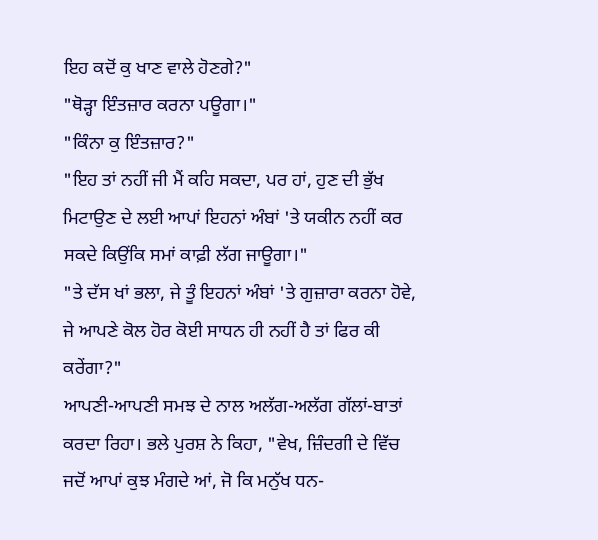ਇਹ ਕਦੋਂ ਕੁ ਖਾਣ ਵਾਲੇ ਹੋਣਗੇ?"
"ਥੋੜ੍ਹਾ ਇੰਤਜ਼ਾਰ ਕਰਨਾ ਪਊਗਾ।"
"ਕਿੰਨਾ ਕੁ ਇੰਤਜ਼ਾਰ?"
"ਇਹ ਤਾਂ ਨਹੀਂ ਜੀ ਮੈਂ ਕਹਿ ਸਕਦਾ, ਪਰ ਹਾਂ, ਹੁਣ ਦੀ ਭੁੱਖ ਮਿਟਾਉਣ ਦੇ ਲਈ ਆਪਾਂ ਇਹਨਾਂ ਅੰਬਾਂ 'ਤੇ ਯਕੀਨ ਨਹੀਂ ਕਰ ਸਕਦੇ ਕਿਉਂਕਿ ਸਮਾਂ ਕਾਫ਼ੀ ਲੱਗ ਜਾਊਗਾ।"
"ਤੇ ਦੱਸ ਖਾਂ ਭਲਾ, ਜੇ ਤੂੰ ਇਹਨਾਂ ਅੰਬਾਂ 'ਤੇ ਗੁਜ਼ਾਰਾ ਕਰਨਾ ਹੋਵੇ, ਜੇ ਆਪਣੇ ਕੋਲ ਹੋਰ ਕੋਈ ਸਾਧਨ ਹੀ ਨਹੀਂ ਹੈ ਤਾਂ ਫਿਰ ਕੀ ਕਰੇਂਗਾ?"
ਆਪਣੀ-ਆਪਣੀ ਸਮਝ ਦੇ ਨਾਲ ਅਲੱਗ-ਅਲੱਗ ਗੱਲਾਂ-ਬਾਤਾਂ ਕਰਦਾ ਰਿਹਾ। ਭਲੇ ਪੁਰਸ਼ ਨੇ ਕਿਹਾ, "ਵੇਖ, ਜ਼ਿੰਦਗੀ ਦੇ ਵਿੱਚ ਜਦੋਂ ਆਪਾਂ ਕੁਝ ਮੰਗਦੇ ਆਂ, ਜੋ ਕਿ ਮਨੁੱਖ ਧਨ-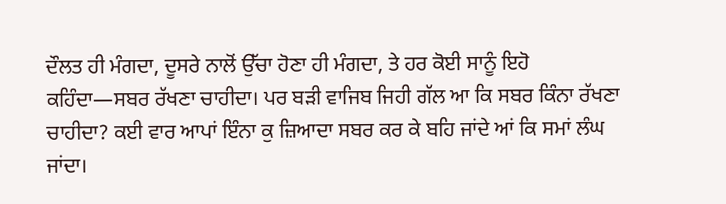ਦੌਲਤ ਹੀ ਮੰਗਦਾ, ਦੂਸਰੇ ਨਾਲੋਂ ਉੱਚਾ ਹੋਣਾ ਹੀ ਮੰਗਦਾ, ਤੇ ਹਰ ਕੋਈ ਸਾਨੂੰ ਇਹੋ ਕਹਿੰਦਾ—ਸਬਰ ਰੱਖਣਾ ਚਾਹੀਦਾ। ਪਰ ਬੜੀ ਵਾਜਿਬ ਜਿਹੀ ਗੱਲ ਆ ਕਿ ਸਬਰ ਕਿੰਨਾ ਰੱਖਣਾ ਚਾਹੀਦਾ? ਕਈ ਵਾਰ ਆਪਾਂ ਇੰਨਾ ਕੁ ਜ਼ਿਆਦਾ ਸਬਰ ਕਰ ਕੇ ਬਹਿ ਜਾਂਦੇ ਆਂ ਕਿ ਸਮਾਂ ਲੰਘ ਜਾਂਦਾ।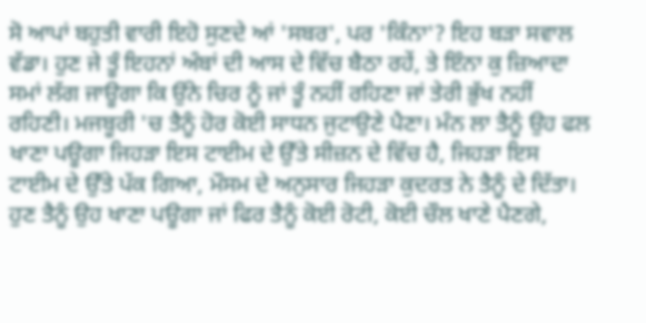ਸੋ ਆਪਾਂ ਬਹੁਤੀ ਵਾਰੀ ਇਹੋ ਸੁਣਦੇ ਆਂ 'ਸਬਰ', ਪਰ 'ਕਿੰਨਾ'? ਇਹ ਬੜਾ ਸਵਾਲ ਵੱਡਾ। ਹੁਣ ਜੇ ਤੂੰ ਇਹਨਾਂ ਅੰਬਾਂ ਦੀ ਆਸ ਦੇ ਵਿੱਚ ਬੈਠਾ ਰਹੇਂ, ਤੇ ਇੰਨਾ ਕੁ ਜ਼ਿਆਦਾ ਸਮਾਂ ਲੱਗ ਜਾਊਗਾ ਕਿ ਉਂਨੇ ਚਿਰ ਨੂੰ ਜਾਂ ਤੂੰ ਨਹੀਂ ਰਹਿਣਾ ਜਾਂ ਤੇਰੀ ਭੁੱਖ ਨਹੀਂ ਰਹਿਣੀ। ਮਜਬੂਰੀ 'ਚ ਤੈਨੂੰ ਹੋਰ ਕੋਈ ਸਾਧਨ ਜੁਟਾਉਣੇ ਪੈਣਾ। ਮੰਨ ਲਾ ਤੈਨੂੰ ਉਹ ਫਲ ਖਾਣਾ ਪਊਗਾ ਜਿਹੜਾ ਇਸ ਟਾਈਮ ਦੇ ਉੱਤੇ ਸੀਜ਼ਨ ਦੇ ਵਿੱਚ ਹੈ, ਜਿਹੜਾ ਇਸ ਟਾਈਮ ਦੇ ਉੱਤੇ ਪੱਕ ਗਿਆ, ਮੌਸਮ ਦੇ ਅਨੁਸਾਰ ਜਿਹੜਾ ਕੁਦਰਤ ਨੇ ਤੈਨੂੰ ਦੇ ਦਿੱਤਾ। ਹੁਣ ਤੈਨੂੰ ਉਹ ਖਾਣਾ ਪਊਗਾ ਜਾਂ ਫਿਰ ਤੈਨੂੰ ਕੋਈ ਰੋਟੀ, ਕੋਈ ਚੌਲ ਖਾਣੇ ਪੈਣਗੇ,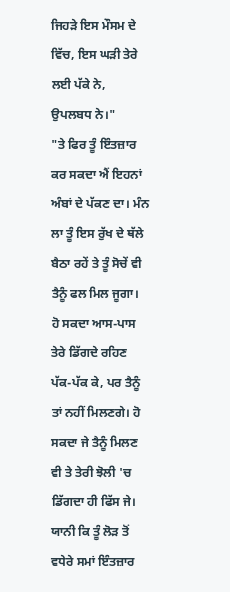ਜਿਹੜੇ ਇਸ ਮੌਸਮ ਦੇ ਵਿੱਚ, ਇਸ ਘੜੀ ਤੇਰੇ ਲਈ ਪੱਕੇ ਨੇ, ਉਪਲਬਧ ਨੇ।"
"ਤੇ ਫਿਰ ਤੂੰ ਇੰਤਜ਼ਾਰ ਕਰ ਸਕਦਾ ਐਂ ਇਹਨਾਂ ਅੰਬਾਂ ਦੇ ਪੱਕਣ ਦਾ। ਮੰਨ ਲਾ ਤੂੰ ਇਸ ਰੁੱਖ ਦੇ ਥੱਲੇ ਬੈਠਾ ਰਹੇਂ ਤੇ ਤੂੰ ਸੋਚੇਂ ਵੀ ਤੈਨੂੰ ਫਲ ਮਿਲ ਜੂਗਾ। ਹੋ ਸਕਦਾ ਆਸ-ਪਾਸ ਤੇਰੇ ਡਿੱਗਦੇ ਰਹਿਣ ਪੱਕ-ਪੱਕ ਕੇ, ਪਰ ਤੈਨੂੰ ਤਾਂ ਨਹੀਂ ਮਿਲਣਗੇ। ਹੋ ਸਕਦਾ ਜੇ ਤੈਨੂੰ ਮਿਲਣ ਵੀ ਤੇ ਤੇਰੀ ਝੋਲੀ 'ਚ ਡਿੱਗਦਾ ਹੀ ਫਿੱਸ ਜੇ। ਯਾਨੀ ਕਿ ਤੂੰ ਲੋੜ ਤੋਂ ਵਧੇਰੇ ਸਮਾਂ ਇੰਤਜ਼ਾਰ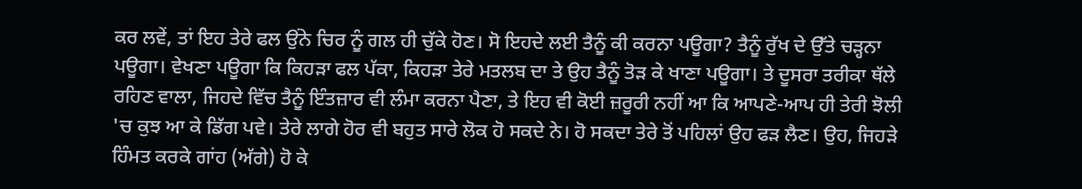ਕਰ ਲਵੇਂ, ਤਾਂ ਇਹ ਤੇਰੇ ਫਲ ਉਂਨੇ ਚਿਰ ਨੂੰ ਗਲ ਹੀ ਚੁੱਕੇ ਹੋਣ। ਸੋ ਇਹਦੇ ਲਈ ਤੈਨੂੰ ਕੀ ਕਰਨਾ ਪਊਗਾ? ਤੈਨੂੰ ਰੁੱਖ ਦੇ ਉੱਤੇ ਚੜ੍ਹਨਾ ਪਊਗਾ। ਵੇਖਣਾ ਪਊਗਾ ਕਿ ਕਿਹੜਾ ਫਲ ਪੱਕਾ, ਕਿਹੜਾ ਤੇਰੇ ਮਤਲਬ ਦਾ ਤੇ ਉਹ ਤੈਨੂੰ ਤੋੜ ਕੇ ਖਾਣਾ ਪਊਗਾ। ਤੇ ਦੂਸਰਾ ਤਰੀਕਾ ਥੱਲੇ ਰਹਿਣ ਵਾਲਾ, ਜਿਹਦੇ ਵਿੱਚ ਤੈਨੂੰ ਇੰਤਜ਼ਾਰ ਵੀ ਲੰਮਾ ਕਰਨਾ ਪੈਣਾ, ਤੇ ਇਹ ਵੀ ਕੋਈ ਜ਼ਰੂਰੀ ਨਹੀਂ ਆ ਕਿ ਆਪਣੇ-ਆਪ ਹੀ ਤੇਰੀ ਝੋਲੀ 'ਚ ਕੁਝ ਆ ਕੇ ਡਿੱਗ ਪਵੇ। ਤੇਰੇ ਲਾਗੇ ਹੋਰ ਵੀ ਬਹੁਤ ਸਾਰੇ ਲੋਕ ਹੋ ਸਕਦੇ ਨੇ। ਹੋ ਸਕਦਾ ਤੇਰੇ ਤੋਂ ਪਹਿਲਾਂ ਉਹ ਫੜ ਲੈਣ। ਉਹ, ਜਿਹੜੇ ਹਿੰਮਤ ਕਰਕੇ ਗਾਂਹ (ਅੱਗੇ) ਹੋ ਕੇ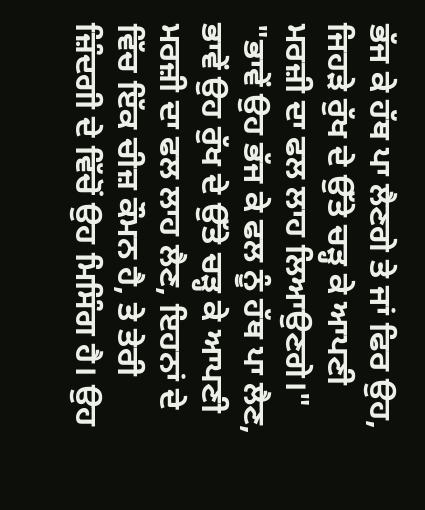ਭੱਜ ਕੇ ਹੱਥ ਪਾ ਲੈਣਗੇ ਤੇ ਜਾਂ ਫਿਰ ਉਹ, ਜਿਹੜੇ ਰੁੱਖ ਦੇ ਉੱਤੇ ਚੜ੍ਹ ਕੇ ਆਪਣੀ ਮਰਜ਼ੀ ਦਾ ਫਲ ਲਾਹ ਲਿਆਉਣਗੇ।"
"ਭਾਵੇਂ ਉਹ ਭੱਜ ਕੇ ਫਲ ਨੂੰ ਹੱਥ ਪਾ ਲੈਣ, ਭਾਵੇਂ ਉਹ ਰੁੱਖ ਦੇ ਉੱਤੇ ਚੜ੍ਹ ਕੇ ਆਪਣੀ ਮਰਜ਼ੀ ਦਾ ਫਲ ਲਾਹ ਲੈਣ, ਇਹਨਾਂ ਦੇ ਵਿੱਚ ਇੱਕ ਚੀਜ਼ ਕੌਮਨ ਹੈ, ਤੇ ਤੇਰੀ ਜ਼ਿੰਦਗੀ ਦੇ ਵਿੱਚੋਂ ਉਹ ਮਿਸਿੰਗ ਹੈ। ਉਹ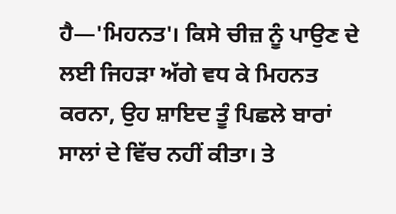ਹੈ—'ਮਿਹਨਤ'। ਕਿਸੇ ਚੀਜ਼ ਨੂੰ ਪਾਉਣ ਦੇ ਲਈ ਜਿਹੜਾ ਅੱਗੇ ਵਧ ਕੇ ਮਿਹਨਤ ਕਰਨਾ, ਉਹ ਸ਼ਾਇਦ ਤੂੰ ਪਿਛਲੇ ਬਾਰਾਂ ਸਾਲਾਂ ਦੇ ਵਿੱਚ ਨਹੀਂ ਕੀਤਾ। ਤੇ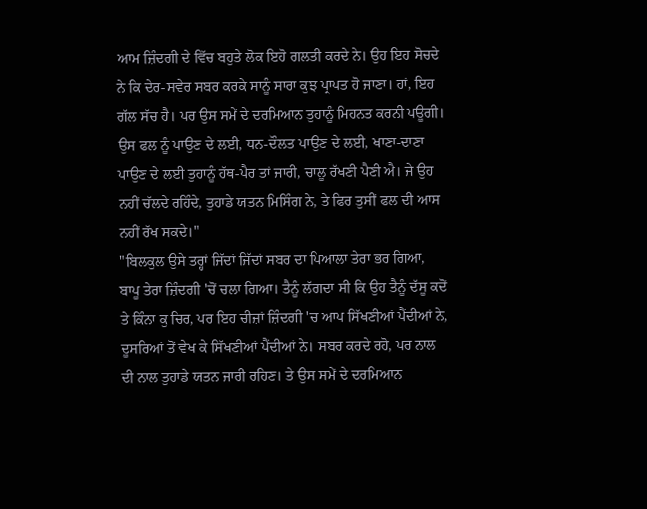ਆਮ ਜ਼ਿੰਦਗੀ ਦੇ ਵਿੱਚ ਬਹੁਤੇ ਲੋਕ ਇਹੋ ਗਲਤੀ ਕਰਦੇ ਨੇ। ਉਹ ਇਹ ਸੋਚਦੇ ਨੇ ਕਿ ਦੇਰ-ਸਵੇਰ ਸਬਰ ਕਰਕੇ ਸਾਨੂੰ ਸਾਰਾ ਕੁਝ ਪ੍ਰਾਪਤ ਹੋ ਜਾਣਾ। ਹਾਂ, ਇਹ ਗੱਲ ਸੱਚ ਹੈ। ਪਰ ਉਸ ਸਮੇਂ ਦੇ ਦਰਮਿਆਨ ਤੁਹਾਨੂੰ ਮਿਹਨਤ ਕਰਨੀ ਪਊਗੀ। ਉਸ ਫਲ ਨੂੰ ਪਾਉਣ ਦੇ ਲਈ, ਧਨ-ਦੌਲਤ ਪਾਉਣ ਦੇ ਲਈ, ਖਾਣਾ-ਦਾਣਾ ਪਾਉਣ ਦੇ ਲਈ ਤੁਹਾਨੂੰ ਹੱਥ-ਪੈਰ ਤਾਂ ਜਾਰੀ, ਚਾਲੂ ਰੱਖਣੀ ਪੈਣੀ ਐ। ਜੇ ਉਹ ਨਹੀਂ ਚੱਲਦੇ ਰਹਿੰਦੇ, ਤੁਹਾਡੇ ਯਤਨ ਮਿਸਿੰਗ ਨੇ, ਤੇ ਫਿਰ ਤੁਸੀਂ ਫਲ ਦੀ ਆਸ ਨਹੀਂ ਰੱਖ ਸਕਦੇ।"
"ਬਿਲਕੁਲ ਉਸੇ ਤਰ੍ਹਾਂ ਜਿੱਦਾਂ ਜਿੱਦਾਂ ਸਬਰ ਦਾ ਪਿਆਲਾ ਤੇਰਾ ਭਰ ਗਿਆ, ਬਾਪੂ ਤੇਰਾ ਜ਼ਿੰਦਗੀ 'ਚੋਂ ਚਲਾ ਗਿਆ। ਤੈਨੂੰ ਲੱਗਦਾ ਸੀ ਕਿ ਉਹ ਤੈਨੂੰ ਦੱਸੂ ਕਦੋਂ ਤੇ ਕਿੰਨਾ ਕੁ ਚਿਰ, ਪਰ ਇਹ ਚੀਜ਼ਾਂ ਜ਼ਿੰਦਗੀ 'ਚ ਆਪ ਸਿੱਖਣੀਆਂ ਪੈਂਦੀਆਂ ਨੇ, ਦੂਸਰਿਆਂ ਤੋਂ ਵੇਖ ਕੇ ਸਿੱਖਣੀਆਂ ਪੈਂਦੀਆਂ ਨੇ। ਸਬਰ ਕਰਦੇ ਰਹੋ, ਪਰ ਨਾਲ ਦੀ ਨਾਲ ਤੁਹਾਡੇ ਯਤਨ ਜਾਰੀ ਰਹਿਣ। ਤੇ ਉਸ ਸਮੇਂ ਦੇ ਦਰਮਿਆਨ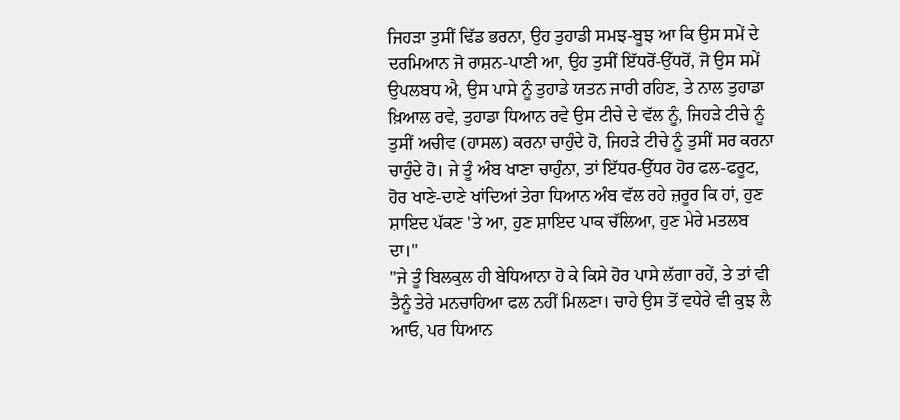ਜਿਹੜਾ ਤੁਸੀਂ ਢਿੱਡ ਭਰਨਾ, ਉਹ ਤੁਹਾਡੀ ਸਮਝ-ਬੂਝ ਆ ਕਿ ਉਸ ਸਮੇਂ ਦੇ ਦਰਮਿਆਨ ਜੋ ਰਾਸ਼ਨ-ਪਾਣੀ ਆ, ਉਹ ਤੁਸੀਂ ਇੱਧਰੋਂ-ਉੱਧਰੋਂ, ਜੋ ਉਸ ਸਮੇਂ ਉਪਲਬਧ ਐ, ਉਸ ਪਾਸੇ ਨੂੰ ਤੁਹਾਡੇ ਯਤਨ ਜਾਰੀ ਰਹਿਣ, ਤੇ ਨਾਲ ਤੁਹਾਡਾ ਖ਼ਿਆਲ ਰਵੇ, ਤੁਹਾਡਾ ਧਿਆਨ ਰਵੇ ਉਸ ਟੀਚੇ ਦੇ ਵੱਲ ਨੂੰ, ਜਿਹੜੇ ਟੀਚੇ ਨੂੰ ਤੁਸੀਂ ਅਚੀਵ (ਹਾਸਲ) ਕਰਨਾ ਚਾਹੁੰਦੇ ਹੋ, ਜਿਹੜੇ ਟੀਚੇ ਨੂੰ ਤੁਸੀਂ ਸਰ ਕਰਨਾ ਚਾਹੁੰਦੇ ਹੋ। ਜੇ ਤੂੰ ਅੰਬ ਖਾਣਾ ਚਾਹੁੰਨਾ, ਤਾਂ ਇੱਧਰ-ਉੱਧਰ ਹੋਰ ਫਲ-ਫਰੂਟ, ਹੋਰ ਖਾਣੇ-ਦਾਣੇ ਖਾਂਦਿਆਂ ਤੇਰਾ ਧਿਆਨ ਅੰਬ ਵੱਲ ਰਹੇ ਜ਼ਰੂਰ ਕਿ ਹਾਂ, ਹੁਣ ਸ਼ਾਇਦ ਪੱਕਣ 'ਤੇ ਆ, ਹੁਣ ਸ਼ਾਇਦ ਪਾਕ ਚੱਲਿਆ, ਹੁਣ ਮੇਰੇ ਮਤਲਬ ਦਾ।"
"ਜੇ ਤੂੰ ਬਿਲਕੁਲ ਹੀ ਬੇਧਿਆਨਾ ਹੋ ਕੇ ਕਿਸੇ ਹੋਰ ਪਾਸੇ ਲੱਗਾ ਰਹੇਂ, ਤੇ ਤਾਂ ਵੀ ਤੈਨੂੰ ਤੇਰੇ ਮਨਚਾਹਿਆ ਫਲ ਨਹੀਂ ਮਿਲਣਾ। ਚਾਹੇ ਉਸ ਤੋਂ ਵਧੇਰੇ ਵੀ ਕੁਝ ਲੈ ਆਓ, ਪਰ ਧਿਆਨ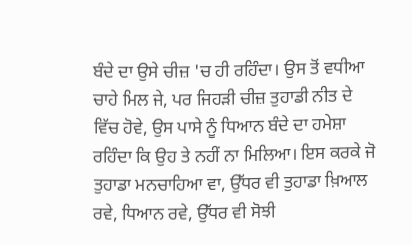ਬੰਦੇ ਦਾ ਉਸੇ ਚੀਜ਼ 'ਚ ਹੀ ਰਹਿੰਦਾ। ਉਸ ਤੋਂ ਵਧੀਆ ਚਾਹੇ ਮਿਲ ਜੇ, ਪਰ ਜਿਹੜੀ ਚੀਜ਼ ਤੁਹਾਡੀ ਨੀਤ ਦੇ ਵਿੱਚ ਹੋਵੇ, ਉਸ ਪਾਸੇ ਨੂੰ ਧਿਆਨ ਬੰਦੇ ਦਾ ਹਮੇਸ਼ਾ ਰਹਿੰਦਾ ਕਿ ਉਹ ਤੇ ਨਹੀਂ ਨਾ ਮਿਲਿਆ। ਇਸ ਕਰਕੇ ਜੋ ਤੁਹਾਡਾ ਮਨਚਾਹਿਆ ਵਾ, ਉੱਧਰ ਵੀ ਤੁਹਾਡਾ ਖ਼ਿਆਲ ਰਵੇ, ਧਿਆਨ ਰਵੇ, ਉੱਧਰ ਵੀ ਸੋਝੀ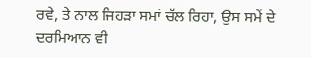ਰਵੇ, ਤੇ ਨਾਲ ਜਿਹੜਾ ਸਮਾਂ ਚੱਲ ਰਿਹਾ, ਉਸ ਸਮੇਂ ਦੇ ਦਰਮਿਆਨ ਵੀ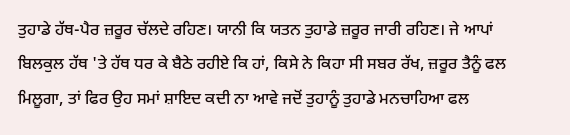ਤੁਹਾਡੇ ਹੱਥ-ਪੈਰ ਜ਼ਰੂਰ ਚੱਲਦੇ ਰਹਿਣ। ਯਾਨੀ ਕਿ ਯਤਨ ਤੁਹਾਡੇ ਜ਼ਰੂਰ ਜਾਰੀ ਰਹਿਣ। ਜੇ ਆਪਾਂ ਬਿਲਕੁਲ ਹੱਥ 'ਤੇ ਹੱਥ ਧਰ ਕੇ ਬੈਠੇ ਰਹੀਏ ਕਿ ਹਾਂ, ਕਿਸੇ ਨੇ ਕਿਹਾ ਸੀ ਸਬਰ ਰੱਖ, ਜ਼ਰੂਰ ਤੈਨੂੰ ਫਲ ਮਿਲੂਗਾ, ਤਾਂ ਫਿਰ ਉਹ ਸਮਾਂ ਸ਼ਾਇਦ ਕਦੀ ਨਾ ਆਵੇ ਜਦੋਂ ਤੁਹਾਨੂੰ ਤੁਹਾਡੇ ਮਨਚਾਹਿਆ ਫਲ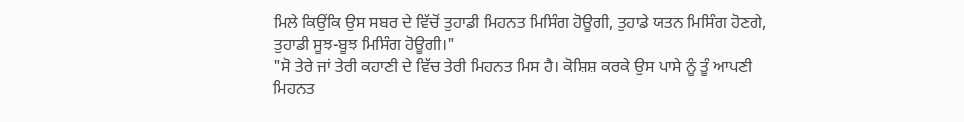ਮਿਲੇ ਕਿਉਂਕਿ ਉਸ ਸਬਰ ਦੇ ਵਿੱਚੋਂ ਤੁਹਾਡੀ ਮਿਹਨਤ ਮਿਸਿੰਗ ਹੋਊਗੀ, ਤੁਹਾਡੇ ਯਤਨ ਮਿਸਿੰਗ ਹੋਣਗੇ, ਤੁਹਾਡੀ ਸੂਝ-ਬੂਝ ਮਿਸਿੰਗ ਹੋਊਗੀ।"
"ਸੋ ਤੇਰੇ ਜਾਂ ਤੇਰੀ ਕਹਾਣੀ ਦੇ ਵਿੱਚ ਤੇਰੀ ਮਿਹਨਤ ਮਿਸ ਹੈ। ਕੋਸ਼ਿਸ਼ ਕਰਕੇ ਉਸ ਪਾਸੇ ਨੂੰ ਤੂੰ ਆਪਣੀ ਮਿਹਨਤ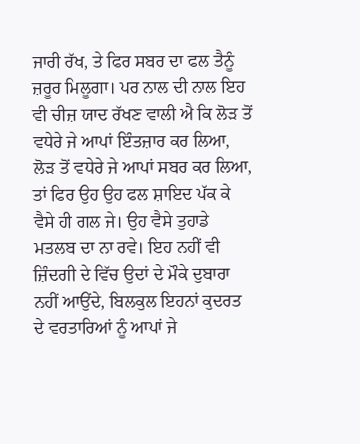ਜਾਰੀ ਰੱਖ, ਤੇ ਫਿਰ ਸਬਰ ਦਾ ਫਲ ਤੈਨੂੰ ਜ਼ਰੂਰ ਮਿਲੂਗਾ। ਪਰ ਨਾਲ ਦੀ ਨਾਲ ਇਹ ਵੀ ਚੀਜ਼ ਯਾਦ ਰੱਖਣ ਵਾਲੀ ਐ ਕਿ ਲੋੜ ਤੋਂ ਵਧੇਰੇ ਜੇ ਆਪਾਂ ਇੰਤਜ਼ਾਰ ਕਰ ਲਿਆ, ਲੋੜ ਤੋਂ ਵਧੇਰੇ ਜੇ ਆਪਾਂ ਸਬਰ ਕਰ ਲਿਆ, ਤਾਂ ਫਿਰ ਉਹ ਉਹ ਫਲ ਸ਼ਾਇਦ ਪੱਕ ਕੇ ਵੈਸੇ ਹੀ ਗਲ ਜੇ। ਉਹ ਵੈਸੇ ਤੁਹਾਡੇ ਮਤਲਬ ਦਾ ਨਾ ਰਵੇ। ਇਹ ਨਹੀਂ ਵੀ ਜ਼ਿੰਦਗੀ ਦੇ ਵਿੱਚ ਉਦਾਂ ਦੇ ਮੌਕੇ ਦੁਬਾਰਾ ਨਹੀਂ ਆਉਂਦੇ, ਬਿਲਕੁਲ ਇਹਨਾਂ ਕੁਦਰਤ ਦੇ ਵਰਤਾਰਿਆਂ ਨੂੰ ਆਪਾਂ ਜੇ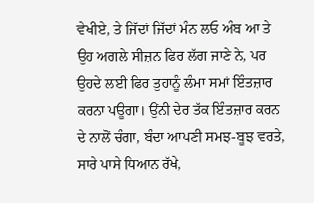ਵੇਖੀਏ, ਤੇ ਜਿੱਦਾਂ ਜਿੱਦਾਂ ਮੰਨ ਲਓ ਅੰਬ ਆ ਤੇ ਉਹ ਅਗਲੇ ਸੀਜ਼ਨ ਫਿਰ ਲੱਗ ਜਾਣੇ ਨੇ, ਪਰ ਉਹਦੇ ਲਈ ਫਿਰ ਤੁਹਾਨੂੰ ਲੰਮਾ ਸਮਾਂ ਇੰਤਜ਼ਾਰ ਕਰਨਾ ਪਊਗਾ। ਉਂਨੀ ਦੇਰ ਤੱਕ ਇੰਤਜ਼ਾਰ ਕਰਨ ਦੇ ਨਾਲੋਂ ਚੰਗਾ, ਬੰਦਾ ਆਪਣੀ ਸਮਝ-ਬੂਝ ਵਰਤੇ, ਸਾਰੇ ਪਾਸੇ ਧਿਆਨ ਰੱਖੇ,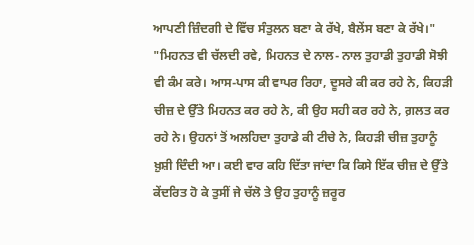ਆਪਣੀ ਜ਼ਿੰਦਗੀ ਦੇ ਵਿੱਚ ਸੰਤੁਲਨ ਬਣਾ ਕੇ ਰੱਖੇ, ਬੈਲੇਂਸ ਬਣਾ ਕੇ ਰੱਖੇ।"
"ਮਿਹਨਤ ਵੀ ਚੱਲਦੀ ਰਵੇ, ਮਿਹਨਤ ਦੇ ਨਾਲ- ਨਾਲ ਤੁਹਾਡੀ ਤੁਹਾਡੀ ਸੋਝੀ ਵੀ ਕੰਮ ਕਰੇ। ਆਸ-ਪਾਸ ਕੀ ਵਾਪਰ ਰਿਹਾ, ਦੂਸਰੇ ਕੀ ਕਰ ਰਹੇ ਨੇ, ਕਿਹੜੀ ਚੀਜ਼ ਦੇ ਉੱਤੇ ਮਿਹਨਤ ਕਰ ਰਹੇ ਨੇ, ਕੀ ਉਹ ਸਹੀ ਕਰ ਰਹੇ ਨੇ, ਗ਼ਲਤ ਕਰ ਰਹੇ ਨੇ। ਉਹਨਾਂ ਤੋਂ ਅਲਹਿਦਾ ਤੁਹਾਡੇ ਕੀ ਟੀਚੇ ਨੇ, ਕਿਹੜੀ ਚੀਜ਼ ਤੁਹਾਨੂੰ ਖ਼ੁਸ਼ੀ ਦਿੰਦੀ ਆ। ਕਈ ਵਾਰ ਕਹਿ ਦਿੱਤਾ ਜਾਂਦਾ ਕਿ ਕਿਸੇ ਇੱਕ ਚੀਜ਼ ਦੇ ਉੱਤੇ ਕੇਂਦਰਿਤ ਹੋ ਕੇ ਤੁਸੀਂ ਜੇ ਚੱਲੋ ਤੇ ਉਹ ਤੁਹਾਨੂੰ ਜ਼ਰੂਰ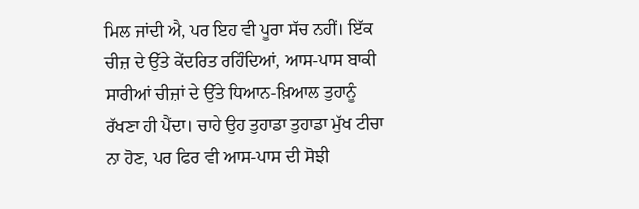ਮਿਲ ਜਾਂਦੀ ਐ, ਪਰ ਇਹ ਵੀ ਪੂਰਾ ਸੱਚ ਨਹੀਂ। ਇੱਕ ਚੀਜ਼ ਦੇ ਉੱਤੇ ਕੇਂਦਰਿਤ ਰਹਿੰਦਿਆਂ, ਆਸ-ਪਾਸ ਬਾਕੀ ਸਾਰੀਆਂ ਚੀਜ਼ਾਂ ਦੇ ਉੱਤੇ ਧਿਆਨ-ਖ਼ਿਆਲ ਤੁਹਾਨੂੰ ਰੱਖਣਾ ਹੀ ਪੈਂਦਾ। ਚਾਹੇ ਉਹ ਤੁਹਾਡਾ ਤੁਹਾਡਾ ਮੁੱਖ ਟੀਚਾ ਨਾ ਹੋਣ, ਪਰ ਫਿਰ ਵੀ ਆਸ-ਪਾਸ ਦੀ ਸੋਝੀ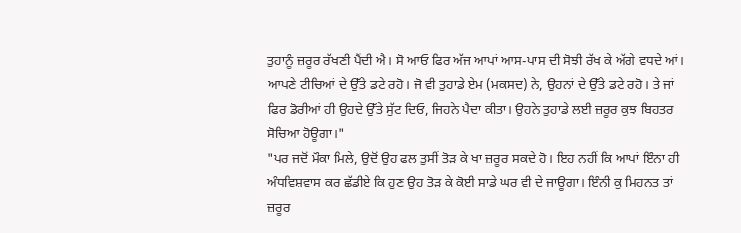ਤੁਹਾਨੂੰ ਜ਼ਰੂਰ ਰੱਖਣੀ ਪੈਂਦੀ ਐ। ਸੋ ਆਓ ਫਿਰ ਅੱਜ ਆਪਾਂ ਆਸ-ਪਾਸ ਦੀ ਸੋਝੀ ਰੱਖ ਕੇ ਅੱਗੇ ਵਧਦੇ ਆਂ। ਆਪਣੇ ਟੀਚਿਆਂ ਦੇ ਉੱਤੇ ਡਟੇ ਰਹੋ। ਜੋ ਵੀ ਤੁਹਾਡੇ ਏਮ (ਮਕਸਦ) ਨੇ, ਉਹਨਾਂ ਦੇ ਉੱਤੇ ਡਟੇ ਰਹੋ। ਤੇ ਜਾਂ ਫਿਰ ਡੋਰੀਆਂ ਹੀ ਉਹਦੇ ਉੱਤੇ ਸੁੱਟ ਦਿਓ, ਜਿਹਨੇ ਪੈਦਾ ਕੀਤਾ। ਉਹਨੇ ਤੁਹਾਡੇ ਲਈ ਜ਼ਰੂਰ ਕੁਝ ਬਿਹਤਰ ਸੋਚਿਆ ਹੋਊਗਾ।"
"ਪਰ ਜਦੋਂ ਮੌਕਾ ਮਿਲੇ, ਉਦੋਂ ਉਹ ਫਲ ਤੁਸੀਂ ਤੋੜ ਕੇ ਖਾ ਜ਼ਰੂਰ ਸਕਦੇ ਹੋ। ਇਹ ਨਹੀਂ ਕਿ ਆਪਾਂ ਇੰਨਾ ਹੀ ਅੰਧਵਿਸ਼ਵਾਸ ਕਰ ਛੱਡੀਏ ਕਿ ਹੁਣ ਉਹ ਤੋੜ ਕੇ ਕੋਈ ਸਾਡੇ ਘਰ ਵੀ ਦੇ ਜਾਊਗਾ। ਇੰਨੀ ਕੁ ਮਿਹਨਤ ਤਾਂ ਜ਼ਰੂਰ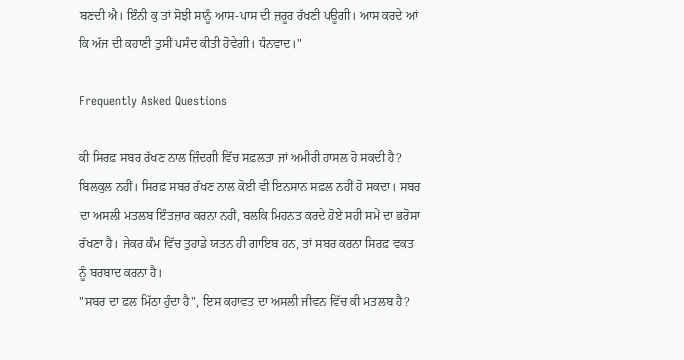ਬਣਦੀ ਐ। ਇੰਨੀ ਕੁ ਤਾਂ ਸੋਝੀ ਸਾਨੂੰ ਆਸ-ਪਾਸ ਦੀ ਜ਼ਰੂਰ ਰੱਖਣੀ ਪਊਗੀ। ਆਸ ਕਰਦੇ ਆਂ ਕਿ ਅੱਜ ਦੀ ਕਹਾਣੀ ਤੁਸੀਂ ਪਸੰਦ ਕੀਤੀ ਹੋਵੇਗੀ। ਧੰਨਵਾਦ।"

Frequently Asked Questions

ਕੀ ਸਿਰਫ਼ ਸਬਰ ਰੱਖਣ ਨਾਲ ਜ਼ਿੰਦਗੀ ਵਿੱਚ ਸਫ਼ਲਤਾ ਜਾਂ ਅਮੀਰੀ ਹਾਸਲ ਹੋ ਸਕਦੀ ਹੈ?
ਬਿਲਕੁਲ ਨਹੀਂ। ਸਿਰਫ਼ ਸਬਰ ਰੱਖਣ ਨਾਲ ਕੋਈ ਵੀ ਇਨਸਾਨ ਸਫ਼ਲ ਨਹੀਂ ਹੋ ਸਕਦਾ। ਸਬਰ ਦਾ ਅਸਲੀ ਮਤਲਬ ਇੰਤਜ਼ਾਰ ਕਰਨਾ ਨਹੀਂ, ਬਲਕਿ ਮਿਹਨਤ ਕਰਦੇ ਹੋਏ ਸਹੀ ਸਮੇਂ ਦਾ ਭਰੋਸਾ ਰੱਖਣਾ ਹੈ। ਜੇਕਰ ਕੰਮ ਵਿੱਚ ਤੁਹਾਡੇ ਯਤਨ ਹੀ ਗਾਇਬ ਹਨ, ਤਾਂ ਸਬਰ ਕਰਨਾ ਸਿਰਫ਼ ਵਕਤ ਨੂੰ ਬਰਬਾਦ ਕਰਨਾ ਹੈ।
"ਸਬਰ ਦਾ ਫ਼ਲ ਮਿੱਠਾ ਹੁੰਦਾ ਹੈ", ਇਸ ਕਹਾਵਤ ਦਾ ਅਸਲੀ ਜੀਵਨ ਵਿੱਚ ਕੀ ਮਤਲਬ ਹੈ?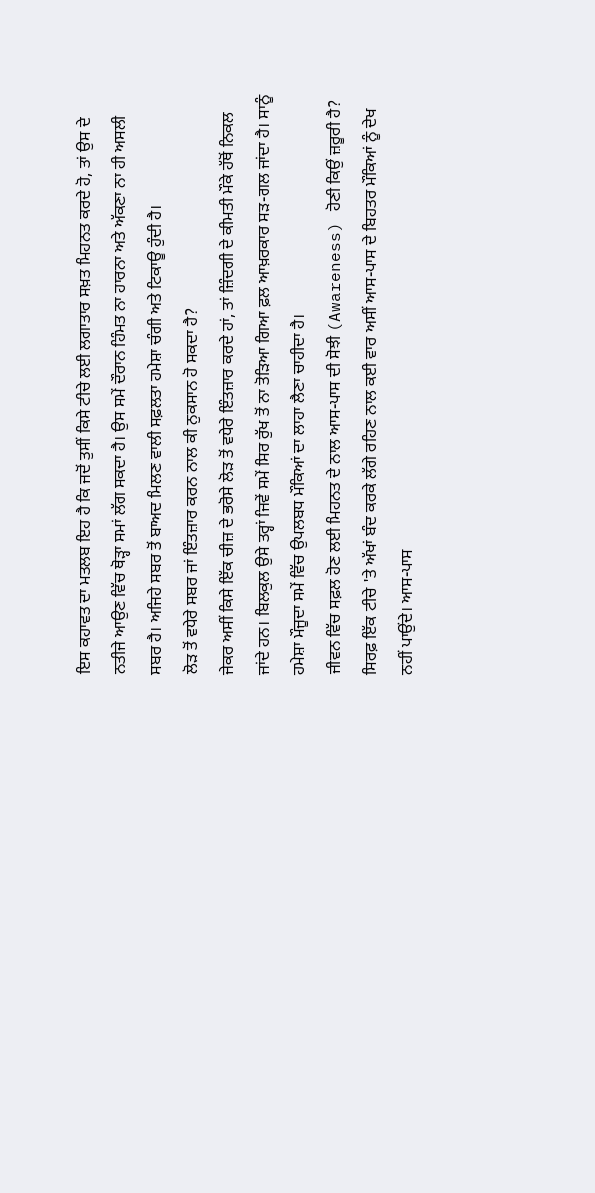ਇਸ ਕਹਾਵਤ ਦਾ ਮਤਲਬ ਇਹ ਹੈ ਕਿ ਜਦੋਂ ਤੁਸੀਂ ਕਿਸੇ ਟੀਚੇ ਲਈ ਲਗਾਤਾਰ ਸਖ਼ਤ ਮਿਹਨਤ ਕਰਦੇ ਹੋ, ਤਾਂ ਉਸ ਦੇ ਨਤੀਜੇ ਆਉਣ ਵਿੱਚ ਥੋੜ੍ਹਾ ਸਮਾਂ ਲੱਗ ਸਕਦਾ ਹੈ। ਉਸ ਸਮੇਂ ਦੌਰਾਨ ਹਿੰਮਤ ਨਾ ਹਾਰਨਾ ਅਤੇ ਅੱਕਣਾ ਨਾ ਹੀ ਅਸਲੀ ਸਬਰ ਹੈ। ਅਜਿਹੇ ਸਬਰ ਤੋਂ ਬਾਅਦ ਮਿਲਣ ਵਾਲੀ ਸਫ਼ਲਤਾ ਹਮੇਸ਼ਾ ਚੰਗੀ ਅਤੇ ਟਿਕਾਊ ਹੁੰਦੀ ਹੈ।
ਲੋੜ ਤੋਂ ਵਧੇਰੇ ਸਬਰ ਜਾਂ ਇੰਤਜ਼ਾਰ ਕਰਨ ਨਾਲ ਕੀ ਨੁਕਸਾਨ ਹੋ ਸਕਦਾ ਹੈ?
ਜੇਕਰ ਅਸੀਂ ਕਿਸੇ ਇੱਕ ਚੀਜ਼ ਦੇ ਭਰੋਸੇ ਲੋੜ ਤੋਂ ਵਧੇਰੇ ਇੰਤਜ਼ਾਰ ਕਰਦੇ ਹਾਂ, ਤਾਂ ਜ਼ਿੰਦਗੀ ਦੇ ਕੀਮਤੀ ਮੌਕੇ ਹੱਥੋਂ ਨਿਕਲ ਜਾਂਦੇ ਹਨ। ਬਿਲਕੁਲ ਉਸੇ ਤਰ੍ਹਾਂ ਜਿਵੇਂ ਸਮੇਂ ਸਿਰ ਰੁੱਖ ਤੋਂ ਨਾ ਤੋੜਿਆ ਗਿਆ ਫ਼ਲ ਆਖ਼ਰਕਾਰ ਸੜ-ਗਲ ਜਾਂਦਾ ਹੈ। ਸਾਨੂੰ ਹਮੇਸ਼ਾ ਮੌਜੂਦਾ ਸਮੇਂ ਵਿੱਚ ਉਪਲਬਧ ਮੌਕਿਆਂ ਦਾ ਲਾਹਾ ਲੈਣਾ ਚਾਹੀਦਾ ਹੈ।
ਜੀਵਨ ਵਿੱਚ ਸਫ਼ਲ ਹੋਣ ਲਈ ਮਿਹਨਤ ਦੇ ਨਾਲ ਆਸ-ਪਾਸ ਦੀ ਸੋਝੀ (Awareness) ਹੋਣੀ ਕਿਉਂ ਜ਼ਰੂਰੀ ਹੈ?
ਸਿਰਫ਼ ਇੱਕ ਟੀਚੇ 'ਤੇ ਅੱਖਾਂ ਬੰਦ ਕਰਕੇ ਲੱਗੇ ਰਹਿਣ ਨਾਲ ਕਈ ਵਾਰ ਅਸੀਂ ਆਸ-ਪਾਸ ਦੇ ਬਿਹਤਰ ਮੌਕਿਆਂ ਨੂੰ ਦੇਖ ਨਹੀਂ ਪਾਉਂਦੇ। ਆਸ-ਪਾਸ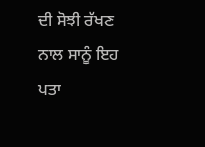ਦੀ ਸੋਝੀ ਰੱਖਣ ਨਾਲ ਸਾਨੂੰ ਇਹ ਪਤਾ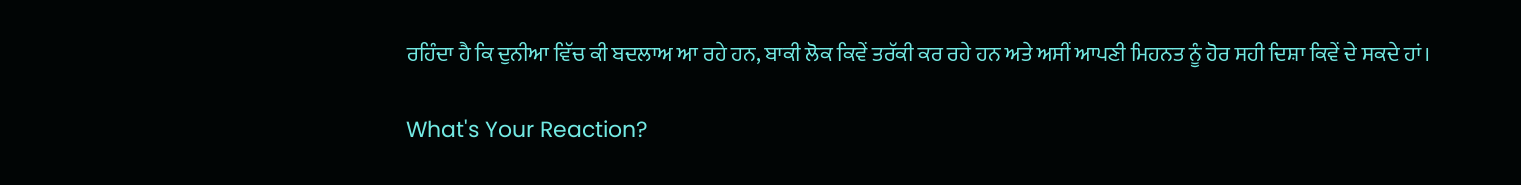ਰਹਿੰਦਾ ਹੈ ਕਿ ਦੁਨੀਆ ਵਿੱਚ ਕੀ ਬਦਲਾਅ ਆ ਰਹੇ ਹਨ, ਬਾਕੀ ਲੋਕ ਕਿਵੇਂ ਤਰੱਕੀ ਕਰ ਰਹੇ ਹਨ ਅਤੇ ਅਸੀਂ ਆਪਣੀ ਮਿਹਨਤ ਨੂੰ ਹੋਰ ਸਹੀ ਦਿਸ਼ਾ ਕਿਵੇਂ ਦੇ ਸਕਦੇ ਹਾਂ।

What's Your Reaction?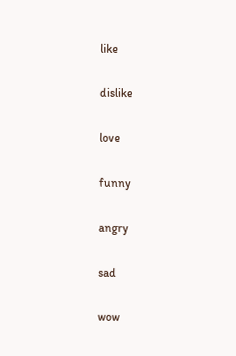like

dislike

love

funny

angry

sad

wow